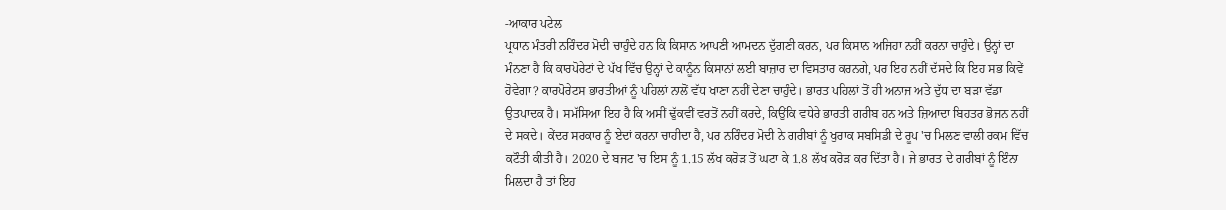-ਆਕਾਰ ਪਟੇਲ
ਪ੍ਰਧਾਨ ਮੰਤਰੀ ਨਰਿੰਦਰ ਮੋਦੀ ਚਾਹੁੰਦੇ ਹਨ ਕਿ ਕਿਸਾਨ ਆਪਣੀ ਆਮਦਨ ਦੁੱਗਣੀ ਕਰਨ, ਪਰ ਕਿਸਾਨ ਅਜਿਹਾ ਨਹੀਂ ਕਰਨਾ ਚਾਹੁੰਦੇ। ਉਨ੍ਹਾਂ ਦਾ ਮੰਨਣਾ ਹੈ ਕਿ ਕਾਰਪੋਰੇਟਾਂ ਦੇ ਪੱਖ ਵਿੱਚ ਉਨ੍ਹਾਂ ਦੇ ਕਾਨੂੰਨ ਕਿਸਾਨਾਂ ਲਈ ਬਾਜ਼ਾਰ ਦਾ ਵਿਸਤਾਰ ਕਰਨਗੇ, ਪਰ ਇਹ ਨਹੀਂ ਦੱਸਦੇ ਕਿ ਇਹ ਸਭ ਕਿਵੇਂ ਹੋਵੇਗਾ? ਕਾਰਪੋਰੇਟਸ ਭਾਰਤੀਆਂ ਨੂੰ ਪਹਿਲਾਂ ਨਾਲੋਂ ਵੱਧ ਖਾਣਾ ਨਹੀਂ ਦੇਣਾ ਚਾਹੁੰਦੇ। ਭਾਰਤ ਪਹਿਲਾਂ ਤੋਂ ਹੀ ਅਨਾਜ ਅਤੇ ਦੁੱਧ ਦਾ ਬੜਾ ਵੱਡਾ ਉਤਪਾਦਕ ਹੈ। ਸਮੱਸਿਆ ਇਹ ਹੈ ਕਿ ਅਸੀਂ ਢੁੱਕਵੀਂ ਵਰਤੋਂ ਨਹੀਂ ਕਰਦੇ, ਕਿਉਂਕਿ ਵਧੇਰੇ ਭਾਰਤੀ ਗਰੀਬ ਹਨ ਅਤੇ ਜ਼ਿਆਦਾ ਬਿਹਤਰ ਭੋਜਨ ਨਹੀਂ ਦੇ ਸਕਦੇ। ਕੇਂਦਰ ਸਰਕਾਰ ਨੂੰ ਏਦਾਂ ਕਰਨਾ ਚਾਹੀਦਾ ਹੈ, ਪਰ ਨਰਿੰਦਰ ਮੋਦੀ ਨੇ ਗਰੀਬਾਂ ਨੂੰ ਖੁਰਾਕ ਸਬਸਿਡੀ ਦੇ ਰੂਪ 'ਚ ਮਿਲਣ ਵਾਲੀ ਰਕਮ ਵਿੱਚ ਕਟੌਤੀ ਕੀਤੀ ਹੈ। 2020 ਦੇ ਬਜਟ 'ਚ ਇਸ ਨੂੰ 1.15 ਲੱਖ ਕਰੋੜ ਤੋਂ ਘਟਾ ਕੇ 1.8 ਲੱਖ ਕਰੋੜ ਕਰ ਦਿੱਤਾ ਹੈ। ਜੇ ਭਾਰਤ ਦੇ ਗਰੀਬਾਂ ਨੂੰ ਇੰਨਾ ਮਿਲਦਾ ਹੈ ਤਾਂ ਇਹ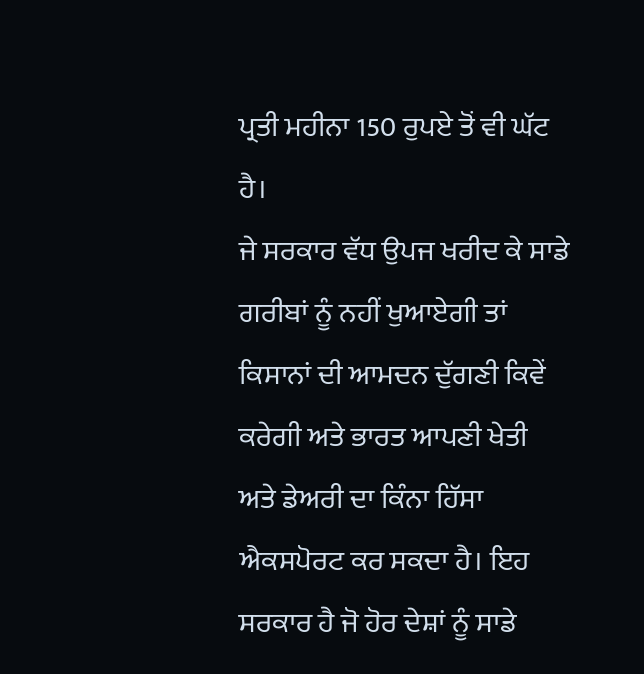ਪ੍ਰਤੀ ਮਹੀਨਾ 150 ਰੁਪਏ ਤੋਂ ਵੀ ਘੱਟ ਹੈ।
ਜੇ ਸਰਕਾਰ ਵੱਧ ਉਪਜ ਖਰੀਦ ਕੇ ਸਾਡੇ ਗਰੀਬਾਂ ਨੂੰ ਨਹੀਂ ਖੁਆਏਗੀ ਤਾਂ ਕਿਸਾਨਾਂ ਦੀ ਆਮਦਨ ਦੁੱਗਣੀ ਕਿਵੇਂ ਕਰੇਗੀ ਅਤੇ ਭਾਰਤ ਆਪਣੀ ਖੇਤੀ ਅਤੇ ਡੇਅਰੀ ਦਾ ਕਿੰਨਾ ਹਿੱਸਾ ਐਕਸਪੋਰਟ ਕਰ ਸਕਦਾ ਹੈ। ਇਹ ਸਰਕਾਰ ਹੈ ਜੋ ਹੋਰ ਦੇਸ਼ਾਂ ਨੂੰ ਸਾਡੇ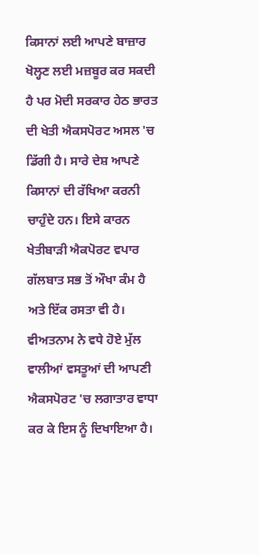ਕਿਸਾਨਾਂ ਲਈ ਆਪਣੇ ਬਾਜ਼ਾਰ ਖੋਲ੍ਹਣ ਲਈ ਮਜ਼ਬੂਰ ਕਰ ਸਕਦੀ ਹੈ ਪਰ ਮੋਦੀ ਸਰਕਾਰ ਹੇਠ ਭਾਰਤ ਦੀ ਖੇਤੀ ਐਕਸਪੋਰਟ ਅਸਲ 'ਚ ਡਿੱਗੀ ਹੈ। ਸਾਰੇ ਦੇਸ਼ ਆਪਣੇ ਕਿਸਾਨਾਂ ਦੀ ਰੱਖਿਆ ਕਰਨੀ ਚਾਹੁੰਦੇ ਹਨ। ਇਸੇ ਕਾਰਨ ਖੇਤੀਬਾੜੀ ਐਕਪੋਰਟ ਵਪਾਰ ਗੱਲਬਾਤ ਸਭ ਤੋਂ ਔਖਾ ਕੰਮ ਹੈ ਅਤੇ ਇੱਕ ਰਸਤਾ ਵੀ ਹੈ। ਵੀਅਤਨਾਮ ਨੇ ਵਧੇ ਹੋਏ ਮੁੱਲ ਵਾਲੀਆਂ ਵਸਤੂਆਂ ਦੀ ਆਪਣੀ ਐਕਸਪੋਰਟ 'ਚ ਲਗਾਤਾਰ ਵਾਧਾ ਕਰ ਕੇ ਇਸ ਨੂੰ ਦਿਖਾਇਆ ਹੈ।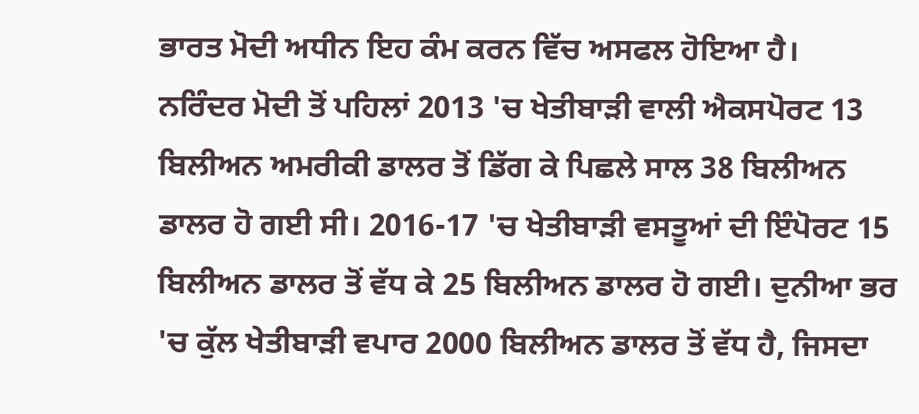ਭਾਰਤ ਮੋਦੀ ਅਧੀਨ ਇਹ ਕੰਮ ਕਰਨ ਵਿੱਚ ਅਸਫਲ ਹੋਇਆ ਹੈ।
ਨਰਿੰਦਰ ਮੋਦੀ ਤੋਂ ਪਹਿਲਾਂ 2013 'ਚ ਖੇਤੀਬਾੜੀ ਵਾਲੀ ਐਕਸਪੋਰਟ 13 ਬਿਲੀਅਨ ਅਮਰੀਕੀ ਡਾਲਰ ਤੋਂ ਡਿੱਗ ਕੇ ਪਿਛਲੇ ਸਾਲ 38 ਬਿਲੀਅਨ ਡਾਲਰ ਹੋ ਗਈ ਸੀ। 2016-17 'ਚ ਖੇਤੀਬਾੜੀ ਵਸਤੂਆਂ ਦੀ ਇੰਪੋਰਟ 15 ਬਿਲੀਅਨ ਡਾਲਰ ਤੋਂ ਵੱਧ ਕੇ 25 ਬਿਲੀਅਨ ਡਾਲਰ ਹੋ ਗਈ। ਦੁਨੀਆ ਭਰ 'ਚ ਕੁੱਲ ਖੇਤੀਬਾੜੀ ਵਪਾਰ 2000 ਬਿਲੀਅਨ ਡਾਲਰ ਤੋਂ ਵੱਧ ਹੈ, ਜਿਸਦਾ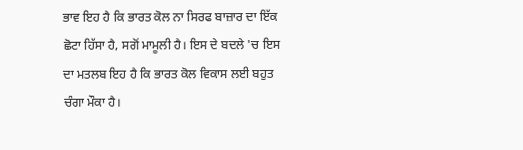ਭਾਵ ਇਹ ਹੈ ਕਿ ਭਾਰਤ ਕੋਲ ਨਾ ਸਿਰਫ ਬਾਜ਼ਾਰ ਦਾ ਇੱਕ ਛੋਟਾ ਹਿੱਸਾ ਹੈ, ਸਗੋਂ ਮਾਮੂਲੀ ਹੈ। ਇਸ ਦੇ ਬਦਲੇ 'ਚ ਇਸ ਦਾ ਮਤਲਬ ਇਹ ਹੈ ਕਿ ਭਾਰਤ ਕੋਲ ਵਿਕਾਸ ਲਈ ਬਹੁਤ ਚੰਗਾ ਮੌਕਾ ਹੈ।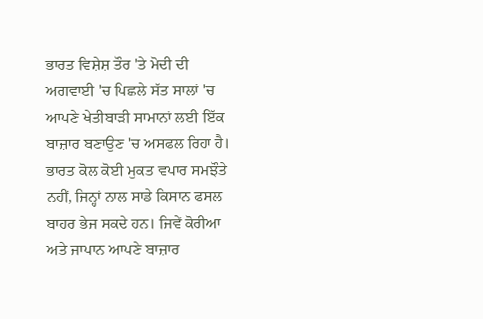ਭਾਰਤ ਵਿਸ਼ੇਸ਼ ਤੌਰ 'ਤੇ ਮੋਦੀ ਦੀ ਅਗਵਾਈ 'ਚ ਪਿਛਲੇ ਸੱਤ ਸਾਲਾਂ 'ਚ ਆਪਣੇ ਖੇਤੀਬਾੜੀ ਸਾਮਾਨਾਂ ਲਈ ਇੱਕ ਬਾਜ਼ਾਰ ਬਣਾਉਣ 'ਚ ਅਸਫਲ ਰਿਹਾ ਹੈ। ਭਾਰਤ ਕੋਲ ਕੋਈ ਮੁਕਤ ਵਪਾਰ ਸਮਝੌਤੇ ਨਹੀਂ, ਜਿਨ੍ਹਾਂ ਨਾਲ ਸਾਡੇ ਕਿਸਾਨ ਫਸਲ ਬਾਹਰ ਭੇਜ ਸਕਦੇ ਹਨ। ਜਿਵੇਂ ਕੋਰੀਆ ਅਤੇ ਜਾਪਾਨ ਆਪਣੇ ਬਾਜ਼ਾਰ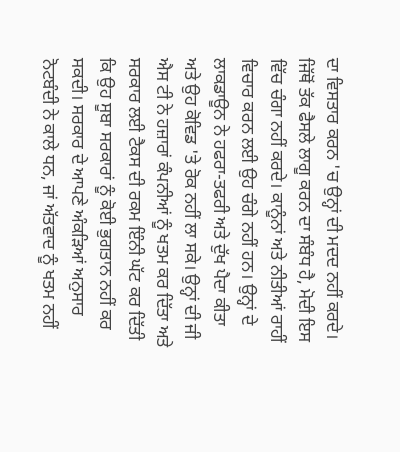ਦਾ ਵਿਸਤਾਰ ਕਰਨ 'ਚ ਉਨ੍ਹਾਂ ਦੀ ਮਦਦ ਨਹੀਂ ਕਰਦੇ। ਜਿੱਥੋਂ ਤੱਕ ਫੈਸਲੇ ਲਾਗੂ ਕਰਨ ਦਾ ਸੰਬੰਧ ਹੈ, ਮੋਦੀ ਇਸ ਵਿੱਚ ਚੰਗਾ ਨਹੀਂ ਕਰਦੇ। ਕਾਨੂੰਨਾਂ ਅਤੇ ਨੀਤੀਆਂ ਰਾਹੀਂ ਵਿਚਾਰ ਕਰਨ ਲਈ ਉਹ ਚੰਗੇ ਨਹੀਂ ਹਨ। ਉਨ੍ਹਾਂ ਦੇ ਲਾਕਡਾਊਨ ਨੇ ਹਫਰਾ-ਤਫਰੀ ਅਤੇ ਦੁੱਖ ਪੈਦਾ ਕੀਤਾ ਅਤੇ ਉਹ ਕੋਵਿਡ 'ਤੇ ਰੋਕ ਨਹੀਂ ਲਾ ਸਕੇ। ਉਨ੍ਹਾਂ ਦੀ ਜੀ ਐਸ ਟੀ ਨੇ ਹਜ਼ਾਰਾਂ ਕੰਪਨੀਆਂ ਨੂੰ ਖਤਮ ਕਰ ਦਿੱਤਾ ਅਤੇ ਸਰਕਾਰ ਲਈ ਟੈਕਸ ਦੀ ਰਕਮ ਇੰਨੀ ਘੱਟ ਕਰ ਦਿੱਤੀ ਕਿ ਉਹ ਸੂਬਾ ਸਰਕਾਰਾਂ ਨੂੰ ਕੋਈ ਭੁਗਤਾਨ ਨਹੀਂ ਕਰ ਸਕਦੀ। ਸਰਕਾਰ ਦੇ ਆਪਣੇ ਅੰਕੜਿਆਂ ਅਨੁਸਾਰ ਨੋਟਬੰਦੀ ਨੇ ਕਾਲੇ ਧਨ, ਜਾਂ ਅੱਤਵਾਦ ਨੂੰ ਖਤਮ ਨਹੀਂ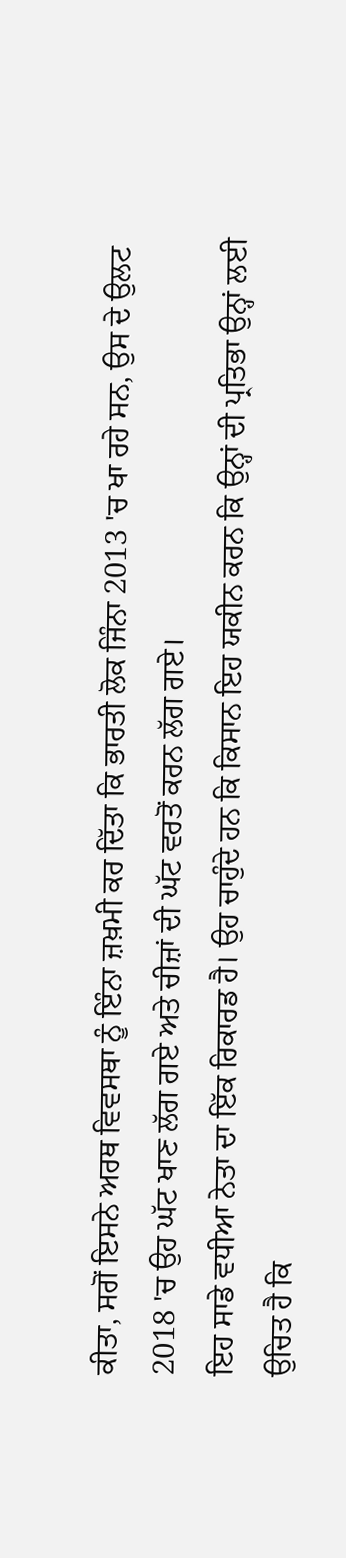ਕੀਤਾ, ਸਗੋਂ ਇਸਨੇ ਅਰਥ ਵਿਵਸਥਾ ਨੂੰ ਇੰਨਾ ਜ਼ਖ਼ਮੀ ਕਰ ਦਿੱਤਾ ਕਿ ਭਾਰਤੀ ਲੋਕ ਜਿੰਨਾ 2013 'ਚ ਖਾ ਰਹੇ ਸਨ, ਉਸ ਦੇ ਉਲਟ 2018 'ਚ ਉਹ ਘੱਟ ਖਾਣ ਲੱਗ ਗਏ ਅਤੇ ਚੀਜ਼ਾਂ ਦੀ ਘੱਟ ਵਰਤੋਂ ਕਰਨ ਲੱਗ ਗਏ।
ਇਹ ਸਾਡੇ ਵਧੀਆ ਨੇਤਾ ਦਾ ਇੱਕ ਰਿਕਾਰਡ ਹੈ। ਉਹ ਚਾਹੁੰਦੇ ਹਨ ਕਿ ਕਿਸਾਨ ਇਹ ਯਕੀਨ ਕਰਨ ਕਿ ਉਨ੍ਹਾਂ ਦੀ ਪ੍ਰਤਿਭਾ ਉਨ੍ਹਾਂ ਲਈ ਉਚਿਤ ਹੈ ਕਿ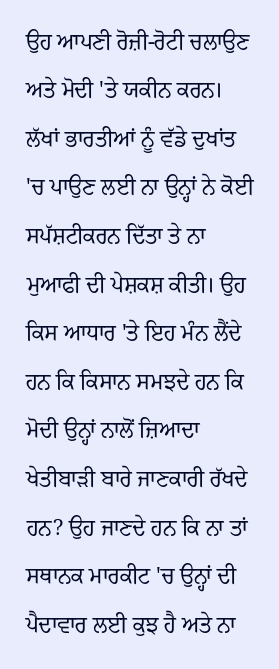ਉਹ ਆਪਣੀ ਰੋਜ਼ੀ-ਰੋਟੀ ਚਲਾਉਣ ਅਤੇ ਮੋਦੀ 'ਤੇ ਯਕੀਨ ਕਰਨ। ਲੱਖਾਂ ਭਾਰਤੀਆਂ ਨੂੰ ਵੱਡੇ ਦੁਖਾਂਤ 'ਚ ਪਾਉਣ ਲਈ ਨਾ ਉਨ੍ਹਾਂ ਨੇ ਕੋਈ ਸਪੱਸ਼ਟੀਕਰਨ ਦਿੱਤਾ ਤੇ ਨਾ ਮੁਆਫੀ ਦੀ ਪੇਸ਼ਕਸ਼ ਕੀਤੀ। ਉਹ ਕਿਸ ਆਧਾਰ 'ਤੇ ਇਹ ਮੰਨ ਲੈਂਦੇ ਹਨ ਕਿ ਕਿਸਾਨ ਸਮਝਦੇ ਹਨ ਕਿ ਮੋਦੀ ਉਨ੍ਹਾਂ ਨਾਲੋਂ ਜ਼ਿਆਦਾ ਖੇਤੀਬਾੜੀ ਬਾਰੇ ਜਾਣਕਾਰੀ ਰੱਖਦੇ ਹਨ? ਉਹ ਜਾਣਦੇ ਹਨ ਕਿ ਨਾ ਤਾਂ ਸਥਾਨਕ ਮਾਰਕੀਟ 'ਚ ਉਨ੍ਹਾਂ ਦੀ ਪੈਦਾਵਾਰ ਲਈ ਕੁਝ ਹੈ ਅਤੇ ਨਾ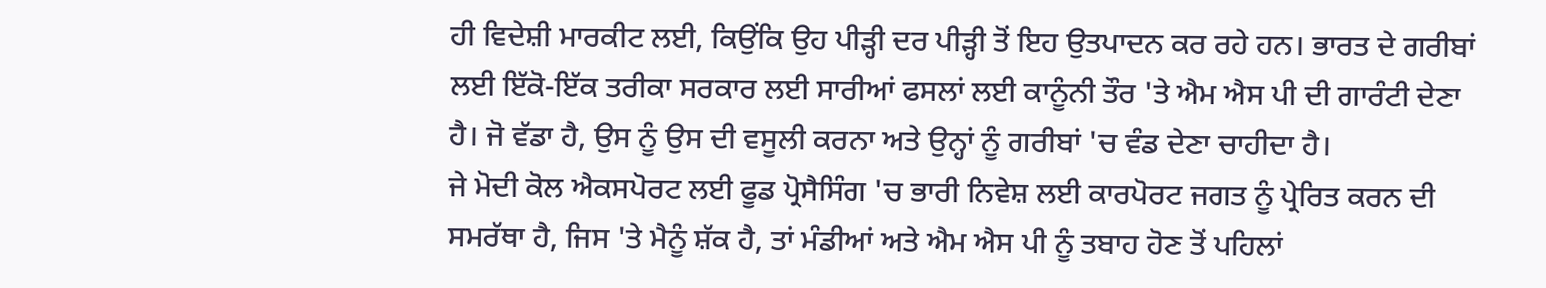ਹੀ ਵਿਦੇਸ਼ੀ ਮਾਰਕੀਟ ਲਈ, ਕਿਉਂਕਿ ਉਹ ਪੀੜ੍ਹੀ ਦਰ ਪੀੜ੍ਹੀ ਤੋਂ ਇਹ ਉਤਪਾਦਨ ਕਰ ਰਹੇ ਹਨ। ਭਾਰਤ ਦੇ ਗਰੀਬਾਂ ਲਈ ਇੱਕੋ-ਇੱਕ ਤਰੀਕਾ ਸਰਕਾਰ ਲਈ ਸਾਰੀਆਂ ਫਸਲਾਂ ਲਈ ਕਾਨੂੰਨੀ ਤੌਰ 'ਤੇ ਐਮ ਐਸ ਪੀ ਦੀ ਗਾਰੰਟੀ ਦੇਣਾ ਹੈ। ਜੋ ਵੱਡਾ ਹੈ, ਉਸ ਨੂੰ ਉਸ ਦੀ ਵਸੂਲੀ ਕਰਨਾ ਅਤੇ ਉਨ੍ਹਾਂ ਨੂੰ ਗਰੀਬਾਂ 'ਚ ਵੰਡ ਦੇਣਾ ਚਾਹੀਦਾ ਹੈ।
ਜੇ ਮੋਦੀ ਕੋਲ ਐਕਸਪੋਰਟ ਲਈ ਫੂਡ ਪ੍ਰੋਸੈਸਿੰਗ 'ਚ ਭਾਰੀ ਨਿਵੇਸ਼ ਲਈ ਕਾਰਪੋਰਟ ਜਗਤ ਨੂੰ ਪ੍ਰੇਰਿਤ ਕਰਨ ਦੀ ਸਮਰੱਥਾ ਹੈ, ਜਿਸ 'ਤੇ ਮੈਨੂੰ ਸ਼ੱਕ ਹੈ, ਤਾਂ ਮੰਡੀਆਂ ਅਤੇ ਐਮ ਐਸ ਪੀ ਨੂੰ ਤਬਾਹ ਹੋਣ ਤੋਂ ਪਹਿਲਾਂ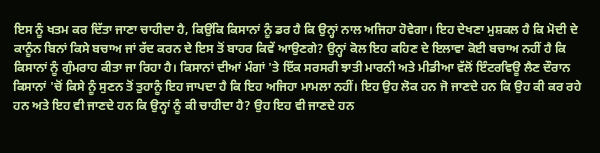ਇਸ ਨੂੰ ਖਤਮ ਕਰ ਦਿੱਤਾ ਜਾਣਾ ਚਾਹੀਦਾ ਹੈ, ਕਿਉਂਕਿ ਕਿਸਾਨਾਂ ਨੂੰ ਡਰ ਹੈ ਕਿ ਉਨ੍ਹਾਂ ਨਾਲ ਅਜਿਹਾ ਹੋਵੇਗਾ। ਇਹ ਦੇਖਣਾ ਮੁਸ਼ਕਲ ਹੈ ਕਿ ਮੋਦੀ ਦੇ ਕਾਨੂੰਨ ਬਿਨਾਂ ਕਿਸੇ ਬਚਾਅ ਜਾਂ ਰੱਦ ਕਰਨ ਦੇ ਇਸ ਤੋਂ ਬਾਹਰ ਕਿਵੇਂ ਆਉਣਗੇ? ਉਨ੍ਹਾਂ ਕੋਲ ਇਹ ਕਹਿਣ ਦੇ ਇਲਾਵਾ ਕੋਈ ਬਚਾਅ ਨਹੀਂ ਹੈ ਕਿ ਕਿਸਾਨਾਂ ਨੂੰ ਗੁੰਮਰਾਹ ਕੀਤਾ ਜਾ ਰਿਹਾ ਹੈ। ਕਿਸਾਨਾਂ ਦੀਆਂ ਮੰਗਾਂ 'ਤੇ ਇੱਕ ਸਰਸਰੀ ਝਾਤੀ ਮਾਰਨੀ ਅਤੇ ਮੀਡੀਆ ਵੱਲੋਂ ਇੰਟਰਵਿਊ ਲੈਣ ਦੌਰਾਨ ਕਿਸਾਨਾਂ 'ਚੋਂ ਕਿਸੇ ਨੂੰ ਸੁਣਨ ਤੋਂ ਤੁਹਾਨੂੰ ਇਹ ਜਾਪਦਾ ਹੈ ਕਿ ਇਹ ਅਜਿਹਾ ਮਾਮਲਾ ਨਹੀਂ। ਇਹ ਉਹ ਲੋਕ ਹਨ ਜੋ ਜਾਣਦੇ ਹਨ ਕਿ ਉਹ ਕੀ ਕਰ ਰਹੇ ਹਨ ਅਤੇ ਇਹ ਵੀ ਜਾਣਦੇ ਹਨ ਕਿ ਉਨ੍ਹਾਂ ਨੂੰ ਕੀ ਚਾਹੀਦਾ ਹੈ? ਉਹ ਇਹ ਵੀ ਜਾਣਦੇ ਹਨ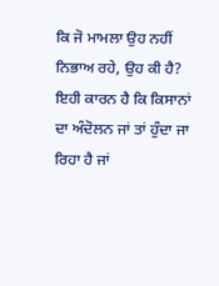ਕਿ ਜੋ ਮਾਮਲਾ ਉਹ ਨਹੀਂ ਨਿਭਾਅ ਰਹੇ, ਉਹ ਕੀ ਹੈ? ਇਹੀ ਕਾਰਨ ਹੈ ਕਿ ਕਿਸਾਨਾਂ ਦਾ ਅੰਦੋਲਨ ਜਾਂ ਤਾਂ ਹੁੰਦਾ ਜਾ ਰਿਹਾ ਹੈ ਜਾਂ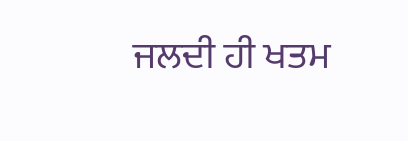ਜਲਦੀ ਹੀ ਖਤਮ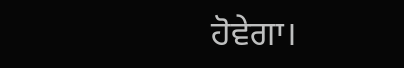ਹੋਵੇਗਾ।